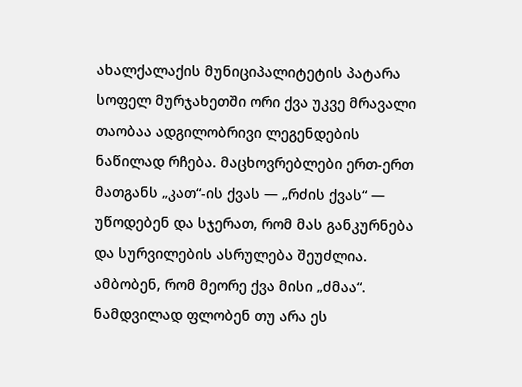ახალქალაქის მუნიციპალიტეტის პატარა სოფელ მურჯახეთში ორი ქვა უკვე მრავალი თაობაა ადგილობრივი ლეგენდების ნაწილად რჩება. მაცხოვრებლები ერთ-ერთ მათგანს „კათ“-ის ქვას — „რძის ქვას“ — უწოდებენ და სჯერათ, რომ მას განკურნება და სურვილების ასრულება შეუძლია. ამბობენ, რომ მეორე ქვა მისი „ძმაა“. ნამდვილად ფლობენ თუ არა ეს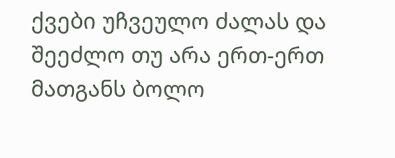ქვები უჩვეულო ძალას და შეეძლო თუ არა ერთ-ერთ მათგანს ბოლო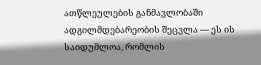ათწლეულების განმავლობაში ადგილმდებარეობის შეცვლა — ეს ის საიდუმლოა, რომლის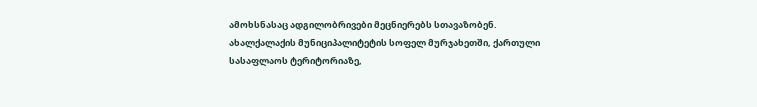ამოხსნასაც ადგილობრივები მეცნიერებს სთავაზობენ.
ახალქალაქის მუნიციპალიტეტის სოფელ მურჯახეთში, ქართული სასაფლაოს ტერიტორიაზე,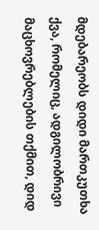მდებარეობს დიდი მართკუთხა ქვა, რომელიც, ადგილობრივი მაცხოვრებლების თქმით, დიდ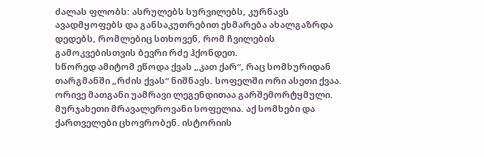ძალას ფლობს: ასრულებს სურვილებს, კურნავს ავადმყოფებს და განსაკუთრებით ეხმარება ახალგაზრდა დედებს, რომლებიც სთხოვენ, რომ ჩვილების გამოკვებისთვის ბევრი რძე ჰქონდეთ.
სწორედ ამიტომ ეწოდა ქვას „კათ ქარ“, რაც სომხურიდან თარგმანში „რძის ქვას“ ნიშნავს. სოფელში ორი ასეთი ქვაა. ორივე მათგანი უამრავი ლეგენდითაა გარშემორტყმული.
მურჯახეთი მრავალეროვანი სოფელია. აქ სომხები და ქართველები ცხოვრობენ. ისტორიის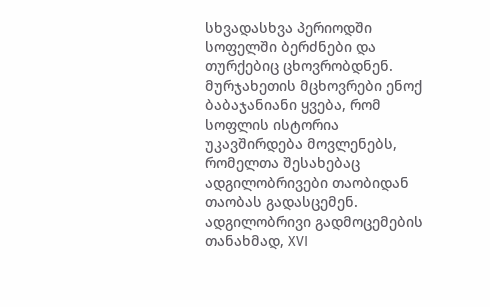სხვადასხვა პერიოდში სოფელში ბერძნები და თურქებიც ცხოვრობდნენ.
მურჯახეთის მცხოვრები ენოქ ბაბაჯანიანი ყვება, რომ სოფლის ისტორია უკავშირდება მოვლენებს, რომელთა შესახებაც ადგილობრივები თაობიდან თაობას გადასცემენ.
ადგილობრივი გადმოცემების თანახმად, XVI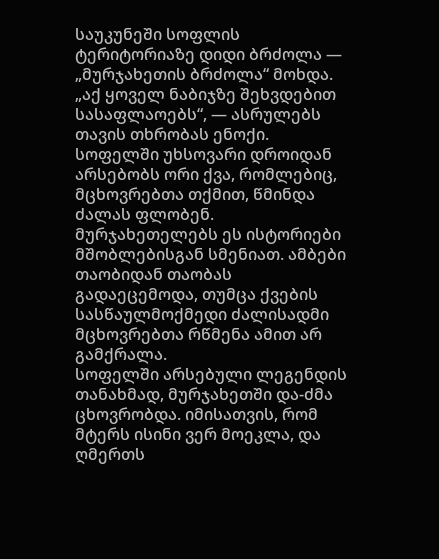საუკუნეში სოფლის ტერიტორიაზე დიდი ბრძოლა — „მურჯახეთის ბრძოლა“ მოხდა.
„აქ ყოველ ნაბიჯზე შეხვდებით სასაფლაოებს“, — ასრულებს თავის თხრობას ენოქი.
სოფელში უხსოვარი დროიდან არსებობს ორი ქვა, რომლებიც, მცხოვრებთა თქმით, წმინდა ძალას ფლობენ. მურჯახეთელებს ეს ისტორიები მშობლებისგან სმენიათ. ამბები თაობიდან თაობას გადაეცემოდა, თუმცა ქვების სასწაულმოქმედი ძალისადმი მცხოვრებთა რწმენა ამით არ გამქრალა.
სოფელში არსებული ლეგენდის თანახმად, მურჯახეთში და-ძმა ცხოვრობდა. იმისათვის, რომ მტერს ისინი ვერ მოეკლა, და ღმერთს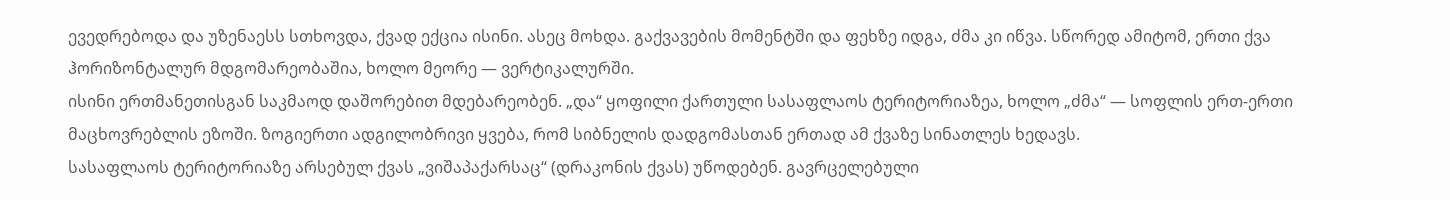ევედრებოდა და უზენაესს სთხოვდა, ქვად ექცია ისინი. ასეც მოხდა. გაქვავების მომენტში და ფეხზე იდგა, ძმა კი იწვა. სწორედ ამიტომ, ერთი ქვა ჰორიზონტალურ მდგომარეობაშია, ხოლო მეორე — ვერტიკალურში.
ისინი ერთმანეთისგან საკმაოდ დაშორებით მდებარეობენ. „და“ ყოფილი ქართული სასაფლაოს ტერიტორიაზეა, ხოლო „ძმა“ — სოფლის ერთ-ერთი მაცხოვრებლის ეზოში. ზოგიერთი ადგილობრივი ყვება, რომ სიბნელის დადგომასთან ერთად ამ ქვაზე სინათლეს ხედავს.
სასაფლაოს ტერიტორიაზე არსებულ ქვას „ვიშაპაქარსაც“ (დრაკონის ქვას) უწოდებენ. გავრცელებული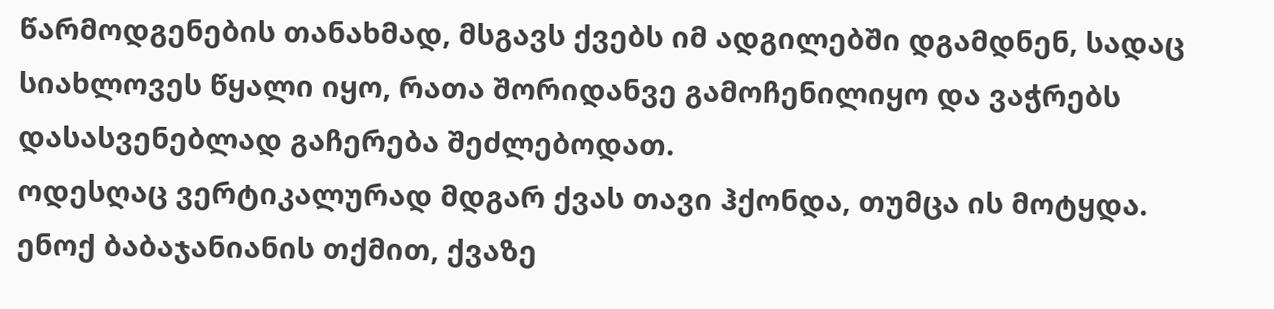წარმოდგენების თანახმად, მსგავს ქვებს იმ ადგილებში დგამდნენ, სადაც სიახლოვეს წყალი იყო, რათა შორიდანვე გამოჩენილიყო და ვაჭრებს დასასვენებლად გაჩერება შეძლებოდათ.
ოდესღაც ვერტიკალურად მდგარ ქვას თავი ჰქონდა, თუმცა ის მოტყდა.
ენოქ ბაბაჯანიანის თქმით, ქვაზე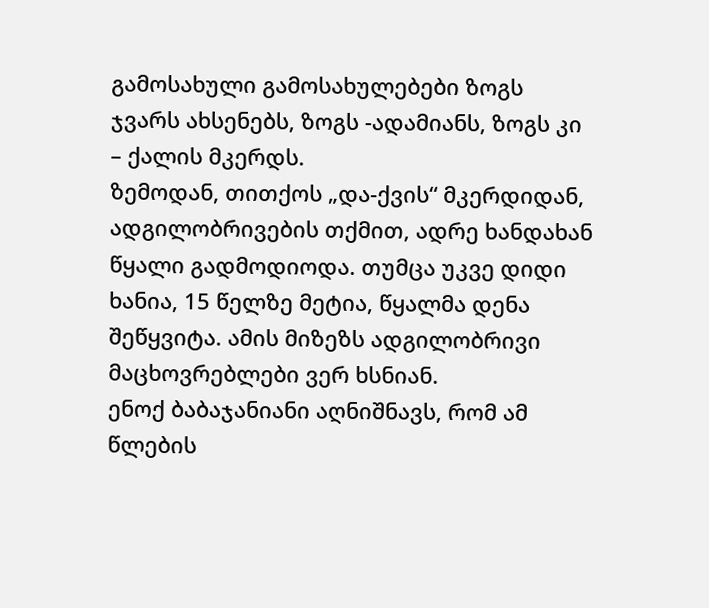გამოსახული გამოსახულებები ზოგს ჯვარს ახსენებს, ზოგს -ადამიანს, ზოგს კი – ქალის მკერდს.
ზემოდან, თითქოს „და-ქვის“ მკერდიდან, ადგილობრივების თქმით, ადრე ხანდახან წყალი გადმოდიოდა. თუმცა უკვე დიდი ხანია, 15 წელზე მეტია, წყალმა დენა შეწყვიტა. ამის მიზეზს ადგილობრივი მაცხოვრებლები ვერ ხსნიან.
ენოქ ბაბაჯანიანი აღნიშნავს, რომ ამ წლების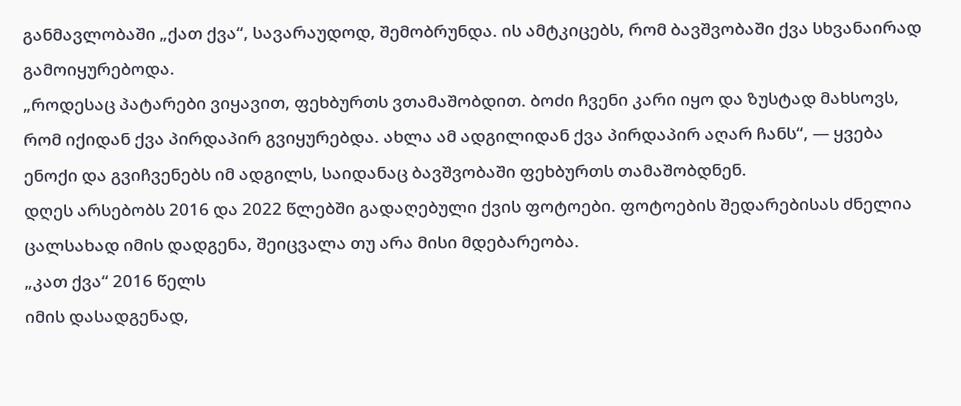განმავლობაში „ქათ ქვა“, სავარაუდოდ, შემობრუნდა. ის ამტკიცებს, რომ ბავშვობაში ქვა სხვანაირად გამოიყურებოდა.
„როდესაც პატარები ვიყავით, ფეხბურთს ვთამაშობდით. ბოძი ჩვენი კარი იყო და ზუსტად მახსოვს, რომ იქიდან ქვა პირდაპირ გვიყურებდა. ახლა ამ ადგილიდან ქვა პირდაპირ აღარ ჩანს“, — ყვება ენოქი და გვიჩვენებს იმ ადგილს, საიდანაც ბავშვობაში ფეხბურთს თამაშობდნენ.
დღეს არსებობს 2016 და 2022 წლებში გადაღებული ქვის ფოტოები. ფოტოების შედარებისას ძნელია ცალსახად იმის დადგენა, შეიცვალა თუ არა მისი მდებარეობა.
„კათ ქვა“ 2016 წელს
იმის დასადგენად,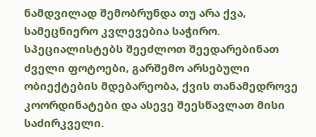ნამდვილად შემობრუნდა თუ არა ქვა, სამეცნიერო კვლევებია საჭირო. სპეციალისტებს შეეძლოთ შეედარებინათ ძველი ფოტოები, გარშემო არსებული ობიექტების მდებარეობა, ქვის თანამედროვე კოორდინატები და ასევე შეესწავლათ მისი საძირკველი.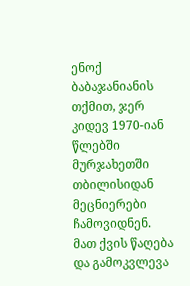ენოქ ბაბაჯანიანის თქმით, ჯერ კიდევ 1970-იან წლებში მურჯახეთში თბილისიდან მეცნიერები ჩამოვიდნენ. მათ ქვის წაღება და გამოკვლევა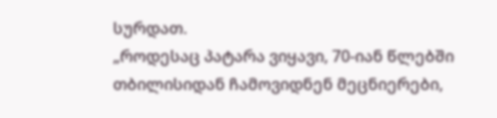სურდათ.
„როდესაც პატარა ვიყავი, 70-იან წლებში თბილისიდან ჩამოვიდნენ მეცნიერები,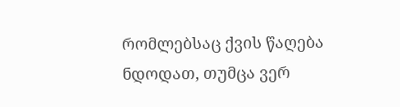რომლებსაც ქვის წაღება ნდოდათ, თუმცა ვერ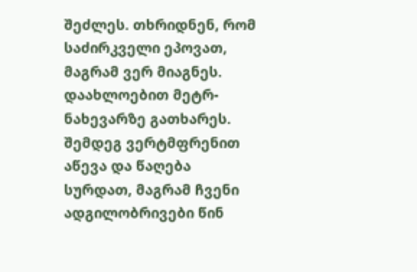შეძლეს. თხრიდნენ, რომ საძირკველი ეპოვათ, მაგრამ ვერ მიაგნეს. დაახლოებით მეტრ-ნახევარზე გათხარეს. შემდეგ ვერტმფრენით აწევა და წაღება სურდათ, მაგრამ ჩვენი ადგილობრივები წინ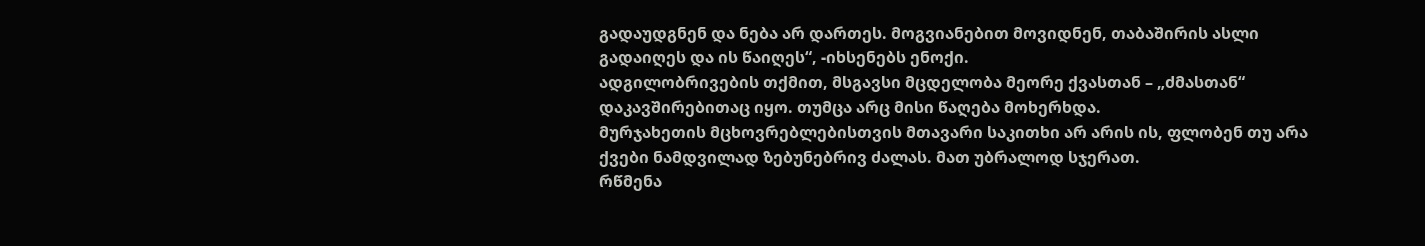გადაუდგნენ და ნება არ დართეს. მოგვიანებით მოვიდნენ, თაბაშირის ასლი გადაიღეს და ის წაიღეს“, -იხსენებს ენოქი.
ადგილობრივების თქმით, მსგავსი მცდელობა მეორე ქვასთან – „ძმასთან“ დაკავშირებითაც იყო. თუმცა არც მისი წაღება მოხერხდა.
მურჯახეთის მცხოვრებლებისთვის მთავარი საკითხი არ არის ის, ფლობენ თუ არა ქვები ნამდვილად ზებუნებრივ ძალას. მათ უბრალოდ სჯერათ.
რწმენა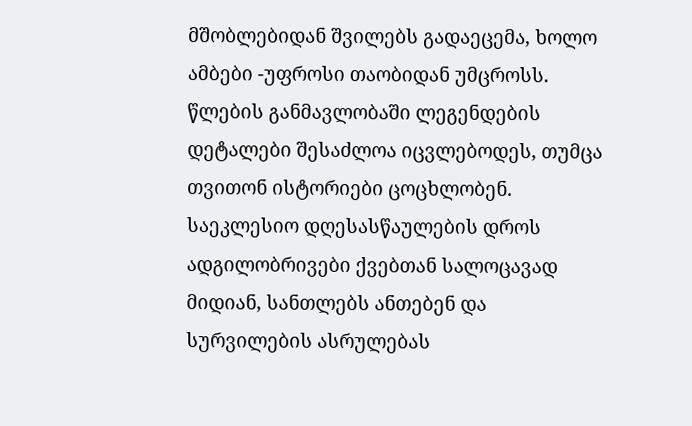მშობლებიდან შვილებს გადაეცემა, ხოლო ამბები -უფროსი თაობიდან უმცროსს. წლების განმავლობაში ლეგენდების დეტალები შესაძლოა იცვლებოდეს, თუმცა თვითონ ისტორიები ცოცხლობენ.
საეკლესიო დღესასწაულების დროს ადგილობრივები ქვებთან სალოცავად მიდიან, სანთლებს ანთებენ და სურვილების ასრულებას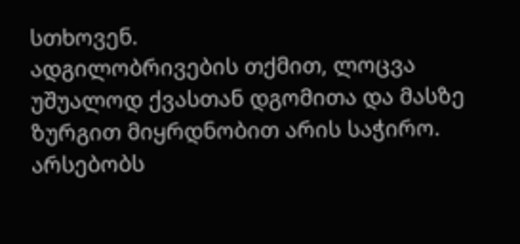სთხოვენ.
ადგილობრივების თქმით, ლოცვა უშუალოდ ქვასთან დგომითა და მასზე ზურგით მიყრდნობით არის საჭირო. არსებობს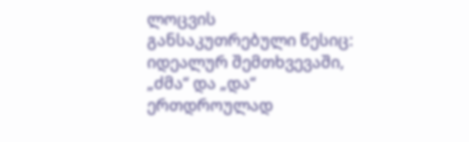ლოცვის განსაკუთრებული წესიც: იდეალურ შემთხვევაში, „ძმა“ და „და“ ერთდროულად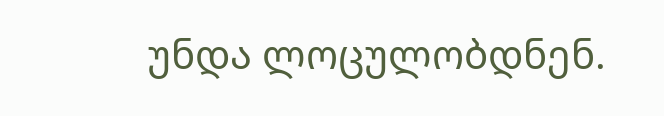უნდა ლოცულობდნენ.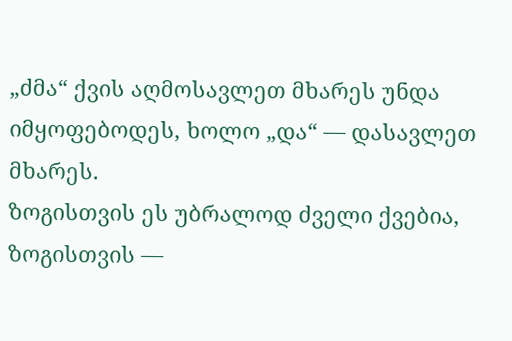„ძმა“ ქვის აღმოსავლეთ მხარეს უნდა იმყოფებოდეს, ხოლო „და“ — დასავლეთ მხარეს.
ზოგისთვის ეს უბრალოდ ძველი ქვებია, ზოგისთვის —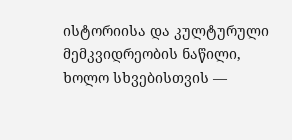ისტორიისა და კულტურული მემკვიდრეობის ნაწილი, ხოლო სხვებისთვის —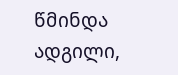წმინდა ადგილი,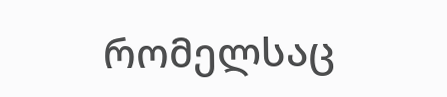რომელსაც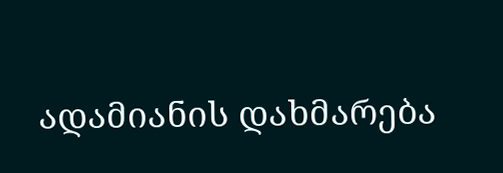ადამიანის დახმარება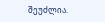შეუძლია.